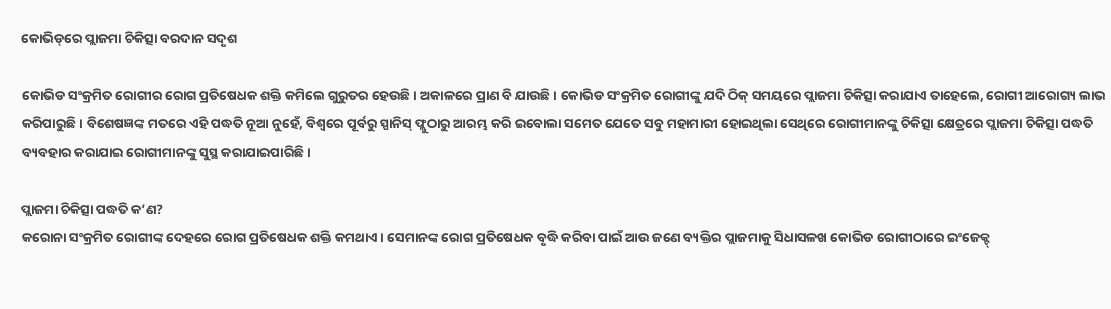କୋଭିଡ୍‌ରେ ପ୍ଲାଜମା ଚିକିତ୍ସା ବରଦାନ ସଦୃଶ

କୋଭିଡ ସଂକ୍ରମିତ ରୋଗୀର ରୋଗ ପ୍ରତିଷେଧକ ଶକ୍ତି କମିଲେ ଗୁରୁତର ହେଉଛି। ଅକାଳରେ ପ୍ରାଣ ବି ଯାଉଛି। କୋଭିଡ ସଂକ୍ରମିତ ରୋଗୀଙ୍କୁ ଯଦି ଠିକ୍‌ ସମୟରେ ପ୍ଲାଜମା ଚିକିତ୍ସା କରାଯାଏ ତାହେଲେ, ରୋଗୀ ଆରୋଗ୍ୟ ଲାଭ କରିପାରୁଛି। ବିଶେଷଜ୍ଞଙ୍କ ମତରେ ଏହି ପଦ୍ଧତି ନୂଆ ନୁହେଁ, ବିଶ୍ବରେ ପୂର୍ବରୁ ସ୍ପାନିସ୍‌ ଫ୍ଲୁଠାରୁ ଆରମ୍ଭ କରି ଇବୋଲା ସମେତ ଯେତେ ସବୁ ମହାମାରୀ ହୋଇଥିଲା ସେଥିରେ ରୋଗୀମାନଙ୍କୁ ଚିକିତ୍ସା କ୍ଷେତ୍ରରେ ପ୍ଲାଜମା ଚିକିତ୍ସା ପଦ୍ଧତି ବ୍ୟବହାର କରାଯାଇ ରୋଗୀମାନଙ୍କୁ ସୁସ୍ଥ କରାଯାଇପାରିଛି।

ପ୍ଲାଜମା ଚିକିତ୍ସା ପଦ୍ଧତି କ’ଣ?
କରୋନା ସଂକ୍ରମିତ ରୋଗୀଙ୍କ ଦେହରେ ରୋଗ ପ୍ରତିଷେଧକ ଶକ୍ତି କମଥାଏ। ସେମାନଙ୍କ ରୋଗ ପ୍ରତିଷେଧକ ବୃଦ୍ଧି କରିବା ପାଇଁ ଆଉ ଜଣେ ବ୍ୟକ୍ତିର ପ୍ଲାଜମାକୁ ସିଧାସଳଖ କୋଭିଡ ରୋଗୀଠାରେ ଇଂଜେକ୍ଟ୍‌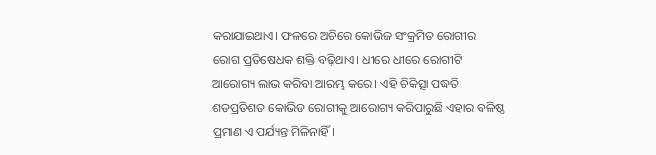କରାଯାଇଥାଏ। ଫଳରେ ଅଚିରେ କୋଭିଜ ସଂକ୍ରମିତ ରୋଗୀର ରୋଗ ପ୍ରତିଷେଧକ ଶକ୍ତି ବଢ଼ିଥାଏ। ଧୀରେ ଧୀରେ ରୋଗୀଟି ଆରୋଗ୍ୟ ଲାଭ କରିବା ଆରମ୍ଭ କରେ। ଏହି ଚିକିତ୍ସା ପଦ୍ଧତି ଶତପ୍ରତିଶତ କୋଭିଡ ରୋଗୀକୁ ଆରୋଗ୍ୟ କରିପାରୁଛି ଏହାର ବଳିଷ୍ଠ ପ୍ରମାଣ ଏ ପର୍ଯ୍ୟନ୍ତ ମିଳିନାହିଁ।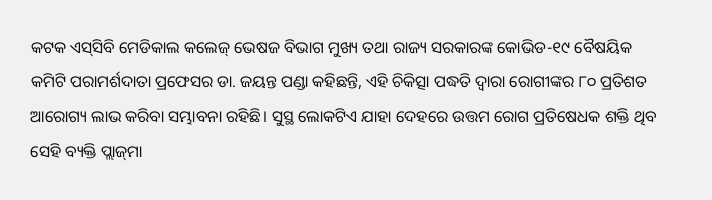କଟକ ଏସ୍‌ସିବି ମେଡିକାଲ କଲେଜ୍‌ ଭେଷଜ ବିଭାଗ ମୁଖ୍ୟ ତଥା ରାଜ୍ୟ ସରକାରଙ୍କ କୋଭିଡ-୧୯ ବୈଷୟିକ କମିଟି ପରାମର୍ଶଦାତା ପ୍ରଫେସର ଡା. ଜୟନ୍ତ ପଣ୍ଡା କହିଛନ୍ତି, ଏହି ଚିକିତ୍ସା ପଦ୍ଧତି ଦ୍ବାରା ରୋଗୀଙ୍କର ୮୦ ପ୍ରତିଶତ ଆରୋଗ୍ୟ ଲାଭ କରିବା ସମ୍ଭାବନା ରହିଛି। ସୁସ୍ଥ ଲୋକଟିଏ ଯାହା ଦେହରେ ଉତ୍ତମ ରୋଗ ପ୍ରତିଷେଧକ ଶକ୍ତି ଥିବ ସେହି ବ୍ୟକ୍ତି ପ୍ଲାଜ୍‌ମା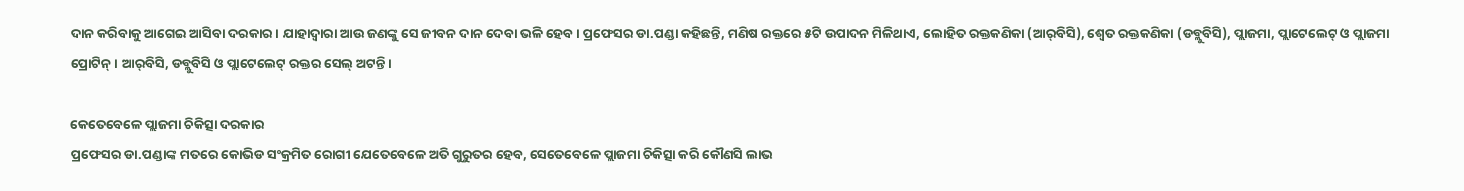ଦାନ କରିବାକୁ ଆଗେଇ ଆସିବା ଦରକାର। ଯାହାଦ୍ବାରା ଆଉ ଜଣଙ୍କୁ ସେ ଜୀବନ ଦାନ ଦେବା ଭଳି ହେବ। ପ୍ରଫେସର ଡା.ପଣ୍ଡା କହିଛନ୍ତି, ମଣିଷ ରକ୍ତରେ ୫ଟି ଉପାଦନ ମିଳିଥାଏ, ଲୋହିତ ରକ୍ତକଣିକା (ଆର୍‌ବିସି), ଶ୍ବେତ ରକ୍ତକଣିକା (ଡବ୍ଲୁବିସି), ପ୍ଲାଜମା, ପ୍ଲାଟେଲେଟ୍‌ ଓ ପ୍ଲାଜମା ପ୍ରୋଟିନ୍‌। ଆର୍‌ବିସି, ଡବ୍ଲୁବିସି ଓ ପ୍ଲାଟେଲେଟ୍‌ ରକ୍ତର ସେଲ୍‌ ଅଟନ୍ତି।

କେତେବେଳେ ପ୍ଲାଜମା ଚିକିତ୍ସା ଦରକାର
ପ୍ରଫେସର ଡା.ପଣ୍ଡାଙ୍କ ମତରେ କୋଭିଡ ସଂକ୍ରମିତ ରୋଗୀ ଯେତେବେଳେ ଅତି ଗୁରୁତର ହେବ, ସେତେବେଳେ ପ୍ଲାଜମା ଚିକିତ୍ସା କରି କୌଣସି ଲାଭ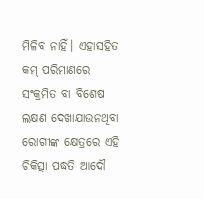ମିଳିବ ନାହିଁ। ଏହାସହିତ କମ୍‌ ପରିମାଣରେ ସଂକ୍ରମିତ ବା ବିଶେଷ ଲକ୍ଷଣ ଦେଖାଯାଉନଥିବା ରୋଗୀଙ୍କ କ୍ଷେତ୍ରରେ ଏହି ଚିକିତ୍ସା ପଦ୍ଧତି ଆଦୌ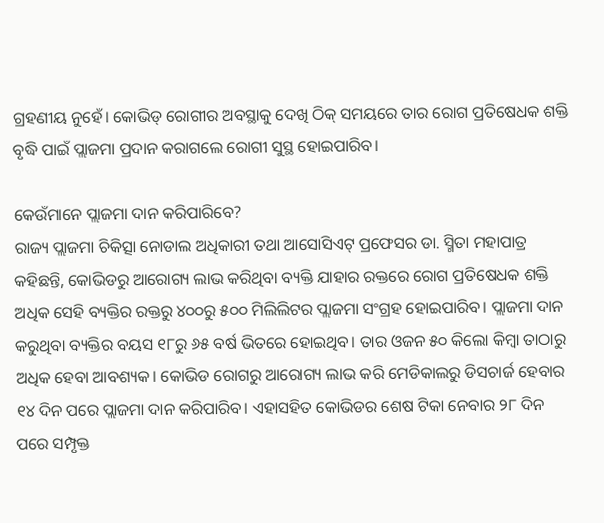ଗ୍ରହଣୀୟ ନୁହେଁ। କୋଭିଡ୍‌ ରୋଗୀର ଅବସ୍ଥାକୁ ଦେଖି ଠିକ୍‌ ସମୟରେ ତାର ରୋଗ ପ୍ରତିଷେଧକ ଶକ୍ତି ବୃଦ୍ଧି ପାଇଁ ପ୍ଲାଜମା ପ୍ରଦାନ କରାଗଲେ ରୋଗୀ ସୁସ୍ଥ ହୋଇପାରିବ।

କେଉଁମାନେ ପ୍ଲାଜମା ଦାନ କରିପାରିବେ?
ରାଜ୍ୟ ପ୍ଲାଜମା ଚିକିତ୍ସା ନୋଡାଲ ଅଧିକାରୀ ତଥା ଆସୋସିଏଟ୍‌ ପ୍ରଫେସର ଡା. ସ୍ମିତା ମହାପାତ୍ର କହିଛନ୍ତି, କୋଭିଡରୁ ଆରୋଗ୍ୟ ଲାଭ କରିଥିବା ବ୍ୟକ୍ତି ଯାହାର ରକ୍ତରେ ରୋଗ ପ୍ରତିଷେଧକ ଶକ୍ତି ଅଧିକ ସେହି ବ୍ୟକ୍ତିର ରକ୍ତରୁ ୪୦୦ରୁ ୫୦୦ ମିଲିଲିଟର ପ୍ଲାଜମା ସଂଗ୍ରହ ହୋଇପାରିବ। ପ୍ଲାଜମା ଦାନ କରୁଥିବା ବ୍ୟକ୍ତିର ବୟସ ୧୮ରୁ ୬୫ ବର୍ଷ ଭିତରେ ହୋଇଥିବ। ତାର ଓଜନ ୫୦ କିଲୋ କିମ୍ବା ତାଠାରୁ ଅଧିକ ହେବା ଆବଶ୍ୟକ। କୋଭିଡ ରୋଗରୁ ଆରୋଗ୍ୟ ଲାଭ କରି ମେଡିକାଲରୁ ଡିସଚାର୍ଜ ହେବାର ୧୪ ଦିନ ପରେ ପ୍ଲାଜମା ଦାନ କରିପାରିବ। ଏହାସହିତ କୋଭିଡର ଶେଷ ଟିକା ନେବାର ୨୮ ଦିନ ପରେ ସମ୍ପୃକ୍ତ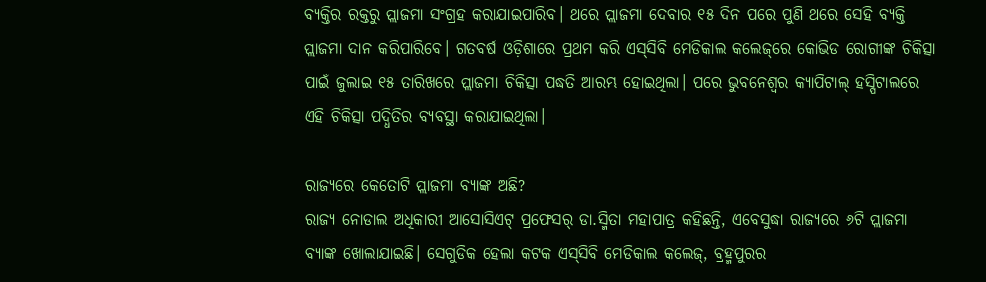ବ୍ୟକ୍ତିର ରକ୍ତରୁ ପ୍ଲାଜମା ସଂଗ୍ରହ କରାଯାଇପାରିବ। ଥରେ ପ୍ଲାଜମା ଦେବାର ୧୫ ଦିନ ପରେ ପୁଣି ଥରେ ସେହି ବ୍ୟକ୍ତି ପ୍ଲାଜମା ଦାନ କରିପାରିବେ। ଗତବର୍ଷ ଓଡ଼ିଶାରେ ପ୍ରଥମ କରି ଏସ୍‌ସିବି ମେଡିକାଲ କଲେଜ୍‌ରେ କୋଭିଡ ରୋଗୀଙ୍କ ଚିକିତ୍ସା ପାଇଁ ଜୁଲାଇ ୧୫ ତାରିଖରେ ପ୍ଲାଜମା ଚିକିତ୍ସା ପଦ୍ଧତି ଆରମ୍ଭ ହୋଇଥିଲା। ପରେ ଭୁବନେଶ୍ବର କ୍ୟାପିଟାଲ୍‌ ହସ୍ପିଟାଲରେ ଏହି ଚିକିତ୍ସା ପଦ୍ଧିତିର ବ୍ୟବସ୍ଥା କରାଯାଇଥିଲା।

ରାଜ୍ୟରେ କେତୋଟି ପ୍ଲାଜମା ବ୍ୟାଙ୍କ ଅଛି?
ରାଜ୍ୟ ନୋଡାଲ ଅଧିକାରୀ ଆସୋସିଏଟ୍‌ ପ୍ରଫେସର୍‌ ଡା.ସ୍ମିତା ମହାପାତ୍ର କହିଛନ୍ତି, ଏବେସୁଦ୍ଧା ରାଜ୍ୟରେ ୬ଟି ପ୍ଲାଜମା ବ୍ୟାଙ୍କ ଖୋଲାଯାଇଛି। ସେଗୁଡିକ ହେଲା କଟକ ଏସ୍‌ସିବି ମେଡିକାଲ କଲେଜ୍‌, ବ୍ରହ୍ମପୁରର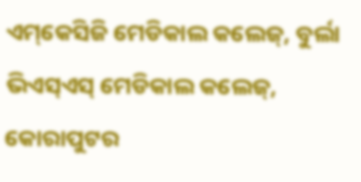ଏମ୍‌କେସିଜି ମେଡିକାଲ କଲେଜ୍‌, ବୁର୍ଲା ଭିଏସ୍‌ଏସ୍‌ ମେଡିକାଲ କଲେଜ୍‌, କୋରାପୁଟର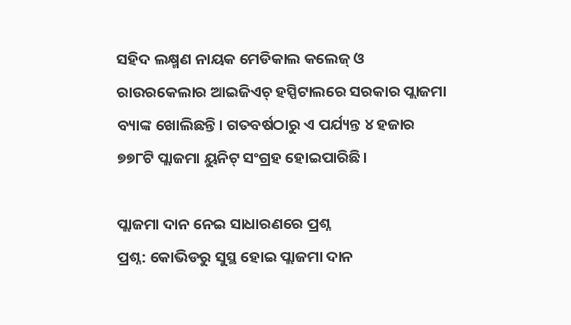ସହିଦ ଲକ୍ଷ୍ମଣ ନାୟକ ମେଡିକାଲ କଲେଜ୍‌ ଓ ରାଉରକେଲାର ଆଇଜିଏଚ୍‌ ହସ୍ପିଟାଲରେ ସରକାର ପ୍ଲାଜମା ବ୍ୟାଙ୍କ ଖୋଲିଛନ୍ତି। ଗତବର୍ଷଠାରୁ ଏ ପର୍ଯ୍ୟନ୍ତ ୪ ହଜାର ୭୭୮ଟି ପ୍ଲାଜମା ୟୁନିଟ୍‌ ସଂଗ୍ରହ ହୋଇପାରିଛି।

ପ୍ଲାଜମା ଦାନ ନେଇ ସାଧାରଣରେ ପ୍ରଶ୍ନ
ପ୍ରଶ୍ନ: କୋଭିଡରୁ ସୁସ୍ଥ ହୋଇ ପ୍ଲାଜମା ଦାନ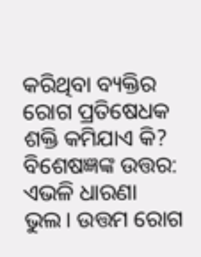କରିଥିବା ବ୍ୟକ୍ତିର ରୋଗ ପ୍ରତିଷେଧକ ଶକ୍ତି କମିଯାଏ କି?
ବିଶେଷଜ୍ଞଙ୍କ ଉତ୍ତର: ଏଭଳି ଧାରଣା ଭୁଲ। ଉତ୍ତମ ରୋଗ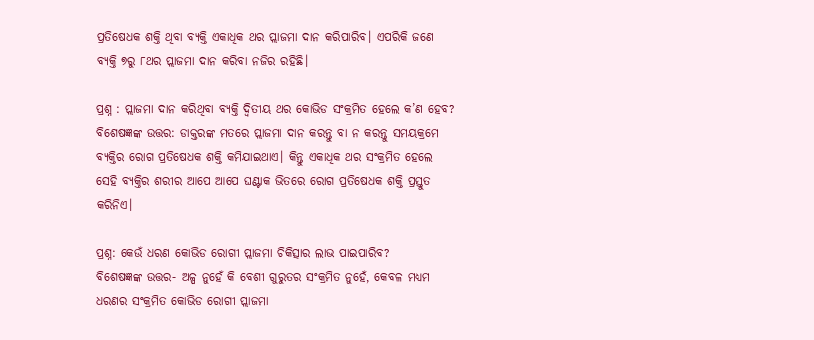ପ୍ରତିଷେଧକ ଶକ୍ତି ଥିବା ବ୍ୟକ୍ତି ଏକାଧିକ ଥର ପ୍ଲାଜମା ଦାନ କରିପାରିବ। ଏପରିକି ଜଣେ ବ୍ୟକ୍ତି ୭ରୁ ୮ଥର ପ୍ଲାଜମା ଦାନ କରିବା ନଜିର ରହିଛି।

ପ୍ରଶ୍ନ : ପ୍ଲାଜମା ଦାନ କରିଥିବା ବ୍ୟକ୍ତି ଦ୍ବିତୀୟ ଥର କୋଭିଡ ସଂକ୍ରମିତ ହେଲେ କ’ଣ ହେବ?
ବିଶେଷଜ୍ଞଙ୍କ ଉତ୍ତର: ଡାକ୍ତରଙ୍କ ମତରେ ପ୍ଲାଜମା ଦାନ କରନ୍ତୁ ବା ନ କରନ୍ତୁ ସମୟକ୍ରମେ ବ୍ୟକ୍ତିର ରୋଗ ପ୍ରତିଷେଧକ ଶକ୍ତି କମିଯାଇଥାଏ। କିନ୍ତୁ ଏକାଧିକ ଥର ସଂକ୍ରମିତ ହେଲେ ସେହି ବ୍ୟକ୍ତିର ଶରୀର ଆପେ ଆପେ ଘଣ୍ଟାକ ଭିତରେ ରୋଗ ପ୍ରତିଷେଧକ ଶକ୍ତି ପ୍ରସ୍ତୁତ କରିନିଏ।

ପ୍ରଶ୍ନ: କେଉଁ ଧରଣ କୋଭିଡ ରୋଗୀ ପ୍ଲାଜମା ଚିକିତ୍ସାର ଲାଭ ପାଇପାରିବ?
ବିଶେଷଜ୍ଞଙ୍କ ଉତ୍ତର- ଅଳ୍ପ ନୁହେଁ କି ବେଶୀ ଗୁରୁତର ସଂକ୍ରମିତ ନୁହେଁ, କେବଳ ମଧ୍ୟମ ଧରଣର ସଂକ୍ରମିତ କୋଭିଡ ରୋଗୀ ପ୍ଲାଜମା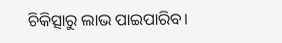ଚିକିତ୍ସାରୁ ଲାଭ ପାଇପାରିବ।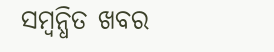ସମ୍ବନ୍ଧିତ ଖବର